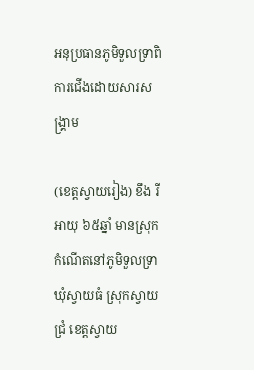អនុប្រធានភូមិទួលទ្រាពិការជើងដោយសារសង្គ្រាម

(ខេត្តស្វាយរៀង) ខឹង រី អាយុ ៦៥ឆ្នាំ មានស្រុកកំណើតនៅភូមិទួលទ្រា ឃុំស្វាយធំ ស្រុកស្វាយជ្រំ ខេត្តស្វាយ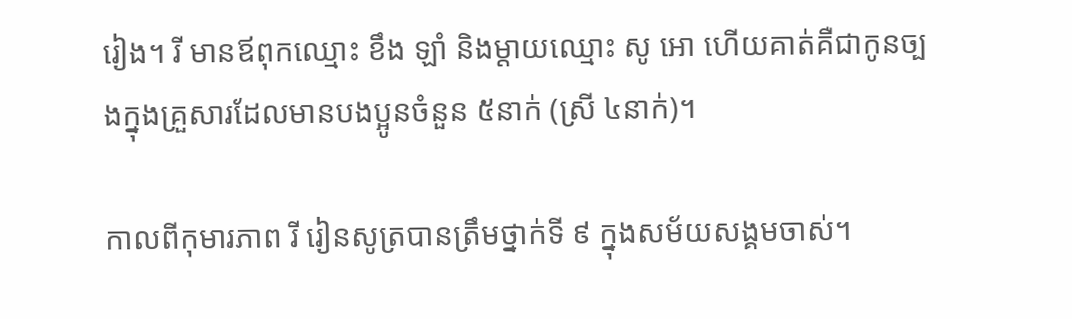រៀង។ រី មានឪពុកឈ្មោះ ខឹង ឡាំ និងម្តាយឈ្មោះ សូ អោ ហើយគាត់គឺជាកូនច្បងក្នុងគ្រួសារដែលមានបងប្អូនចំនួន ៥នាក់ (ស្រី ៤នាក់)។

កាលពីកុមារភាព រី រៀនសូត្របានត្រឹមថ្នាក់ទី ៩ ក្នុងសម័យសង្គមចាស់។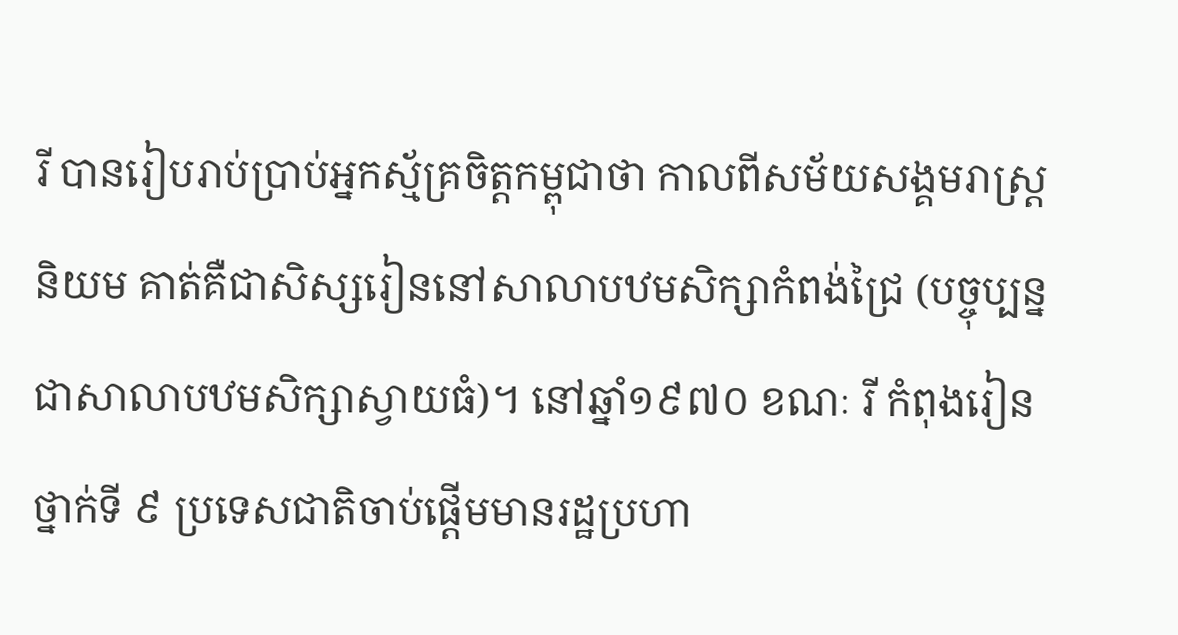រី បានរៀបរាប់ប្រាប់អ្នកស្ម័គ្រចិត្តកម្ពុជាថា កាលពីសម័យសង្គមរាស្ត្រនិយម គាត់គឺជាសិស្សរៀននៅសាលាបឋមសិក្សាកំពង់ជ្រៃ (បច្ចុប្បន្នជាសាលាបឋមសិក្សាស្វាយធំ)។ នៅឆ្នាំ១៩៧០ ខណៈ រី កំពុងរៀនថ្នាក់ទី ៩ ប្រទេសជាតិចាប់ផ្ដើមមានរដ្ឋប្រហា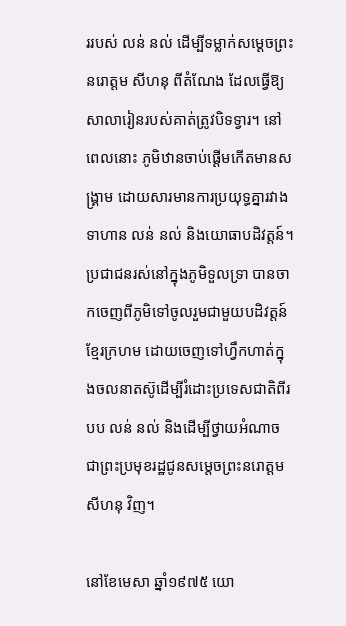ររបស់ លន់ នល់ ដើម្បីទម្លាក់សម្ដេចព្រះនរោត្តម សីហនុ ពីតំណែង ដែលធ្វើឱ្យសាលារៀនរបស់គាត់ត្រូវបិទទ្វារ។ នៅពេលនោះ ភូមិឋានចាប់ផ្ដើមកើតមានសង្គ្រាម ដោយសារមានការប្រយុទ្ធគ្នារវាងទាហាន លន់ នល់ និងយោធាបដិវត្តន៍។ ប្រជាជនរស់នៅក្នុងភូមិទួលទ្រា បានចាកចេញពីភូមិទៅចូលរួមជាមួយបដិវត្តន៍ខ្មែរក្រហម ដោយចេញទៅហ្វឹកហាត់ក្នុងចលនាតស៊ូដើម្បីរំដោះប្រទេសជាតិពីរបប លន់ នល់ និងដើម្បីថ្វាយអំណាចជាព្រះប្រមុខរដ្ឋជូនសម្តេចព្រះនរោត្តម សីហនុ វិញ។

នៅខែមេសា ឆ្នាំ១៩៧៥ យោ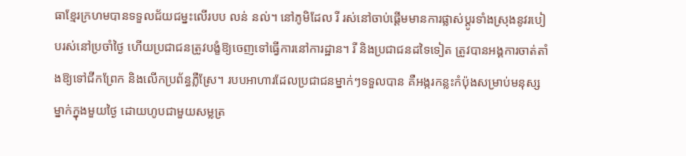ធាខ្មែរក្រហមបានទទួលជ័យជម្នះលើរបប លន់ នល់។ នៅភូមិដែល រី រស់នៅចាប់ផ្ដើមមានការផ្លាស់ប្តូរទាំងស្រុងនូវរបៀបរស់នៅប្រចាំថ្ងៃ ហើយប្រជាជនត្រូវបង្ខំឱ្យចេញទៅធ្វើការនៅការដ្ឋាន។ រី និងប្រជាជនដទៃទៀត ត្រូវបានអង្គការចាត់តាំងឱ្យទៅជីកព្រែក និងលើកប្រព័ន្ធភ្លឺស្រែ។ របបអាហារដែលប្រជាជនម្នាក់ៗទទួលបាន គឺអង្ករកន្លះកំប៉ុងសម្រាប់មនុស្សម្នាក់ក្នុងមួយថ្ងៃ ដោយហូបជាមួយសម្លត្រ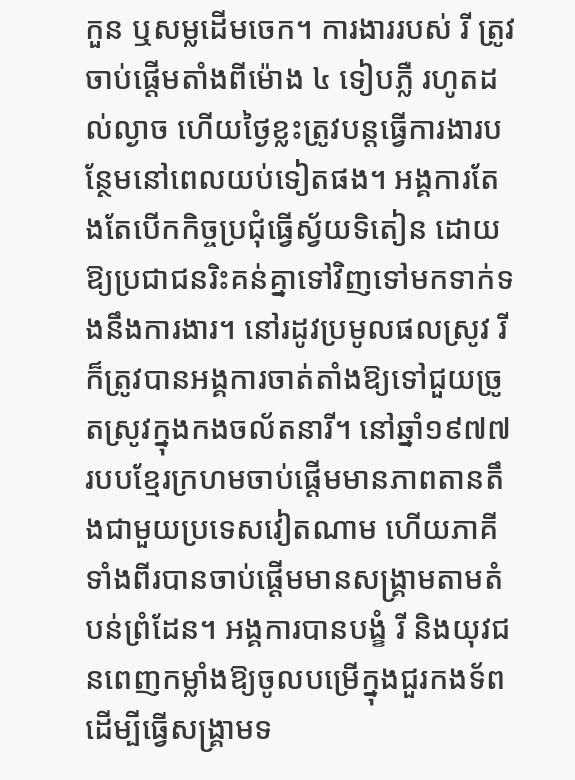កួន ឬសម្លដើមចេក។ ការងាររបស់ រី ត្រូវចាប់ផ្ដើមតាំងពីម៉ោង ៤ ទៀបភ្លឺ រហូតដល់ល្ងាច ហើយថ្ងៃខ្លះត្រូវបន្តធ្វើការងារបន្ថែមនៅពេលយប់ទៀតផង។ អង្គការតែងតែបើកកិច្ចប្រជុំធ្វើស្វ័យទិតៀន ដោយឱ្យប្រជាជនរិះគន់គ្នាទៅវិញទៅមកទាក់ទងនឹងការងារ។ នៅរដូវប្រមូលផលស្រូវ រី ក៏ត្រូវបានអង្គការចាត់តាំងឱ្យទៅជួយច្រូតស្រូវក្នុងកងចល័តនារី។ នៅឆ្នាំ១៩៧៧ របបខ្មែរក្រហមចាប់ផ្ដើមមានភាពតានតឹងជាមួយប្រទេសវៀតណាម ហើយភាគីទាំងពីរបានចាប់ផ្ដើមមានសង្គ្រាមតាមតំបន់ព្រំដែន។ អង្គការបានបង្ខំ រី និងយុវជនពេញកម្លាំងឱ្យចូលបម្រើក្នុងជួរកងទ័ពដើម្បីធ្វើសង្គ្រាមទ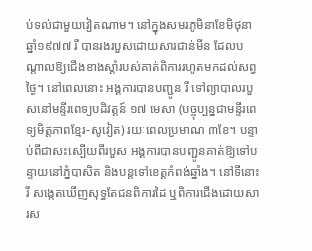ប់ទល់ជាមួយវៀតណាម។ នៅក្នុងសមរភូមិនាខែមិថុនា ឆ្នាំ១៩៧៧ រី បានរងរបួសដោយសារជាន់មីន ដែលបណ្តាលឱ្យជើងខាងស្តាំរបស់គាត់ពិការរហូតមកដល់សព្វថ្ងៃ។ នៅពេលនោះ អង្គការបានបញ្ជូន រី ទៅព្យាបាលរបួសនៅមន្ទីរពេទ្យបដិវត្តន៍ ១៧ មេសា (បច្ចុប្បន្នជាមន្ទីរពេទ្យមិត្តភាពខ្មែរ-សូវៀត) រយៈពេលប្រមាណ ៣ខែ។ បន្ទាប់ពីជាសះស្បើយពីរបួស អង្គការបានបញ្ជូនគាត់ឱ្យទៅបន្ទាយនៅភ្នំបាសិត និងបន្តទៅខេត្តកំពង់ឆ្នាំង។ នៅទីនោះ រី សង្កេតឃើញសុទ្ធតែជនពិការដៃ ឬពិការជើងដោយសារស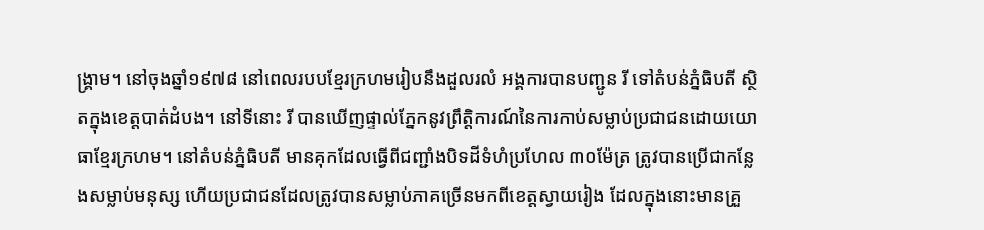ង្គ្រាម។ នៅចុងឆ្នាំ១៩៧៨ នៅពេលរបបខ្មែរក្រហមរៀបនឹងដួលរលំ អង្គការបានបញ្ជូន រី ទៅតំបន់ភ្នំធិបតី ស្ថិតក្នុងខេត្តបាត់ដំបង។ នៅទីនោះ រី បានឃើញផ្ទាល់ភ្នែកនូវព្រឹត្តិការណ៍នៃការកាប់សម្លាប់ប្រជាជនដោយយោធាខ្មែរក្រហម។ នៅតំបន់ភ្នំធិបតី មានគុកដែលធ្វើពីជញ្ជាំងបិទដីទំហំប្រហែល ៣០ម៉ែត្រ ត្រូវបានប្រើជាកន្លែងសម្លាប់មនុស្ស ហើយប្រជាជនដែលត្រូវបានសម្លាប់ភាគច្រើនមកពីខេត្តស្វាយរៀង ដែលក្នុងនោះមានគ្រួ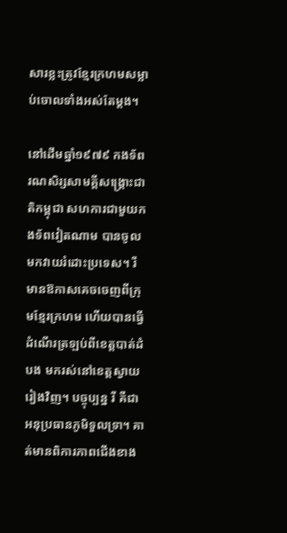សារខ្លះត្រូវខ្មែរក្រហមសម្លាប់ចោលទាំងអស់តែម្ដង។

នៅដើមឆ្នាំ១៩៧៩ កងទ័ពរណសិរ្សសាមគ្គីសង្គ្រោះជាតិកម្ពុជា សហការជាមួយកងទ័ពវៀតណាម បានចូលមកវាយរំដោះប្រទេស។ រី មានឱកាសគេចចេញពីក្រុមខ្មែរក្រហម ហើយបានធ្វើដំណើរត្រឡប់ពីខេត្តបាត់ដំបង មករស់នៅខេត្តស្វាយរៀងវិញ។ បច្ចុប្បន្ន រី គឺជាអនុប្រធានភូមិទួលទ្រា។ គាត់មានពិការភាពជើងខាង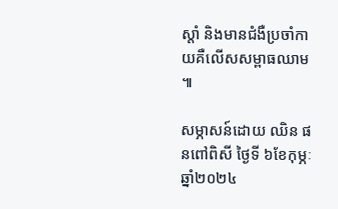ស្តាំ និងមានជំងឺប្រចាំកាយគឺលើសសម្ពាធឈាម ៕

សម្ភាសន៍ដោយ ឈិន ផនពៅពិសី ថ្ងៃទី ៦ខែកុម្ភៈ ឆ្នាំ២០២៤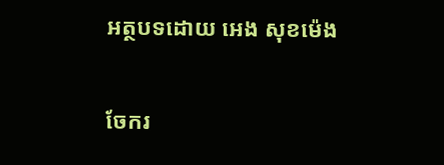អត្ថបទដោយ អេង សុខម៉េង

ចែករ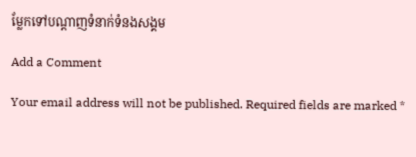ម្លែកទៅបណ្តាញទំនាក់ទំនងសង្គម

Add a Comment

Your email address will not be published. Required fields are marked *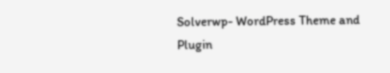Solverwp- WordPress Theme and Plugin